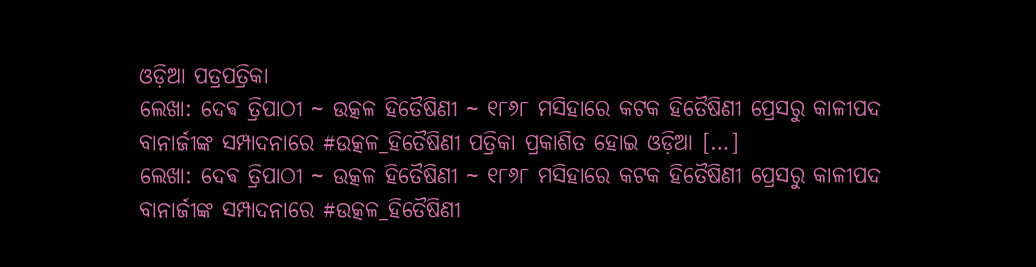ଓଡ଼ିଆ ପତ୍ରପତ୍ରିକା
ଲେଖା: ଦେଵ ତ୍ରିପାଠୀ ~ ଉତ୍କଳ ହିତୈଷିଣୀ ~ ୧୮୬୮ ମସିହାରେ କଟକ ହିତୈଷିଣୀ ପ୍ରେସରୁ କାଳୀପଦ ବାନାର୍ଜୀଙ୍କ ସମ୍ପାଦନାରେ #ଉତ୍କଳ_ହିତୈଷିଣୀ ପତ୍ରିକା ପ୍ରକାଶିତ ହୋଇ ଓଡ଼ିଆ […]
ଲେଖା: ଦେଵ ତ୍ରିପାଠୀ ~ ଉତ୍କଳ ହିତୈଷିଣୀ ~ ୧୮୬୮ ମସିହାରେ କଟକ ହିତୈଷିଣୀ ପ୍ରେସରୁ କାଳୀପଦ ବାନାର୍ଜୀଙ୍କ ସମ୍ପାଦନାରେ #ଉତ୍କଳ_ହିତୈଷିଣୀ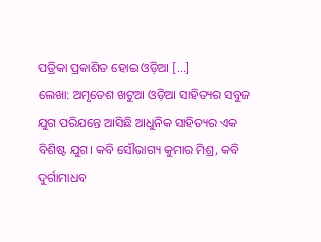ପତ୍ରିକା ପ୍ରକାଶିତ ହୋଇ ଓଡ଼ିଆ […]
ଲେଖା: ଅମୃତେଶ ଖଟୁଆ ଓଡ଼ିଆ ସାହିତ୍ୟର ସବୁଜ ଯୁଗ ପରିଯନ୍ତେ ଆସିଛି ଆଧୁନିକ ସାହିତ୍ୟର ଏକ ବିଶିଷ୍ଟ ଯୁଗ। କବି ସୌଭାଗ୍ୟ କୁମାର ମିଶ୍ର, କବି ଦୁର୍ଗାମାଧବ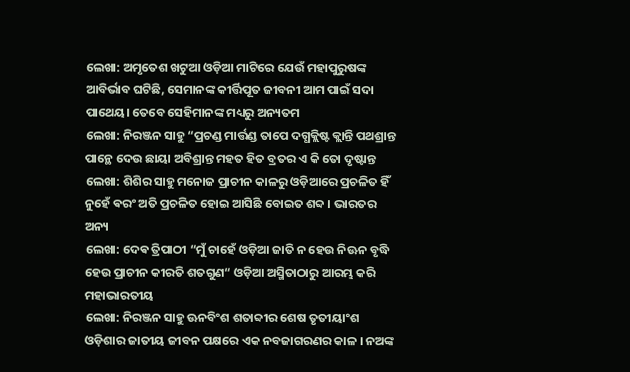ଲେଖା: ଅମୃତେଶ ଖଟୁଆ ଓଡ଼ିଆ ମାଟିରେ ଯେଉଁ ମହାପୁରୁଷଙ୍କ ଆବିର୍ଭାବ ଘଟିଛି, ସେମାନଙ୍କ କୀର୍ତ୍ତିପୂତ ଜୀବନୀ ଆମ ପାଇଁ ସଦା ପାଥେୟ। ତେବେ ସେହିମାନଙ୍କ ମଧ୍ୟରୁ ଅନ୍ୟତମ
ଲେଖା: ନିରଞ୍ଜନ ସାହୁ “ପ୍ରଚଣ୍ଡ ମାର୍ତ୍ତଣ୍ଡ ତାପେ ଦଗ୍ଧକ୍ଲିଷ୍ଟ କ୍ଲାନ୍ତି ପଥଶ୍ରାନ୍ତ ପାନ୍ଥେ ଦେଉ ଛାୟା ଅବିଶ୍ରାନ୍ତ ମହତ ହିତ ବ୍ରତର ଏ କି ତୋ ଦୃଷ୍ଟାନ୍ତ
ଲେଖା: ଶିଶିର ସାହୁ ମନୋଜ ପ୍ରାଚୀନ କାଳରୁ ଓଡ଼ିଆରେ ପ୍ରଚଳିତ ହିଁ ନୁହେଁ ଵରଂ ଅତି ପ୍ରଚଳିତ ହୋଇ ଆସିଛି ବୋଇତ ଶବ୍ଦ । ଭାରତର ଅନ୍ୟ
ଲେଖା: ଦେଵ ତ୍ରିପାଠୀ “ମୁଁ ଚାହେଁ ଓଡ଼ିଆ ଜାତି ନ ହେଉ ନିଊନ ବୃଦ୍ଧି ହେଉ ପ୍ରାଚୀନ କୀରତି ଶତଗୁଣ“ ଓଡ଼ିଆ ଅସ୍ମିତାଠାରୁ ଆରମ୍ଭ କରି ମହାଭାରତୀୟ
ଲେଖା: ନିରଞ୍ଜନ ସାହୁ ଊନବିଂଶ ଶତାବ୍ଦୀର ଶେଷ ତୃତୀୟାଂଶ ଓଡ଼ିଶାର ଜାତୀୟ ଜୀବନ ପକ୍ଷରେ ଏକ ନବଜାଗରଣର କାଳ । ନଅଙ୍କ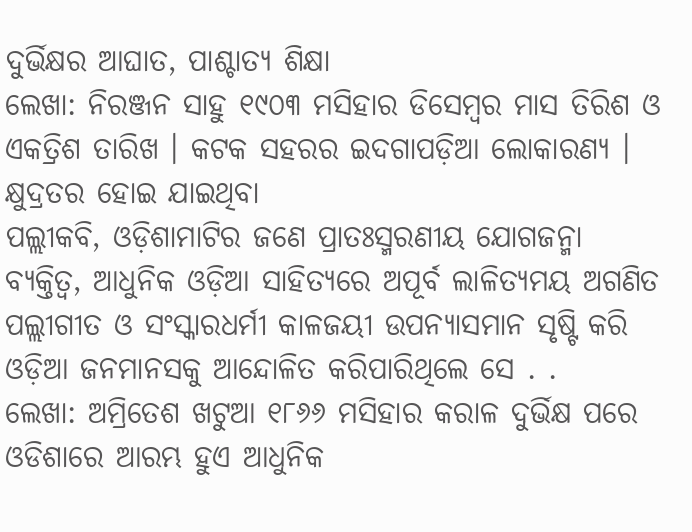ଦୁର୍ଭିକ୍ଷର ଆଘାତ, ପାଶ୍ଚାତ୍ୟ ଶିକ୍ଷା
ଲେଖା: ନିରଞ୍ଜନ ସାହୁ ୧୯୦୩ ମସିହାର ଡିସେମ୍ବର ମାସ ତିରିଶ ଓ ଏକତ୍ରିଶ ତାରିଖ । କଟକ ସହରର ଇଦଗାପଡ଼ିଆ ଲୋକାରଣ୍ୟ । କ୍ଷୁଦ୍ରତର ହୋଇ ଯାଇଥିବା
ପଲ୍ଲୀକବି, ଓଡ଼ିଶାମାଟିର ଜଣେ ପ୍ରାତଃସ୍ମରଣୀୟ ଯୋଗଜନ୍ମା ବ୍ୟକ୍ତିତ୍ଵ, ଆଧୁନିକ ଓଡ଼ିଆ ସାହିତ୍ୟରେ ଅପୂର୍ବ ଲାଳିତ୍ୟମୟ ଅଗଣିତ ପଲ୍ଲୀଗୀତ ଓ ସଂସ୍କାରଧର୍ମୀ କାଳଜୟୀ ଉପନ୍ୟାସମାନ ସୃଷ୍ଟି କରି ଓଡ଼ିଆ ଜନମାନସକୁ ଆନ୍ଦୋଳିତ କରିପାରିଥିଲେ ସେ . .
ଲେଖା: ଅମ୍ରିତେଶ ଖଟୁଆ ୧୮୬୬ ମସିହାର କରାଳ ଦୁର୍ଭିକ୍ଷ ପରେ ଓଡିଶାରେ ଆରମ୍ଭ ହୁଏ ଆଧୁନିକ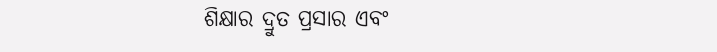ଶିକ୍ଷାର ଦ୍ରୁତ ପ୍ରସାର ଏବଂ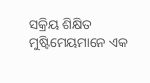ସକ୍ରିୟ ଶିକ୍ଷିତ ମୁଷ୍ଟିମେୟମାନେ ଏକ